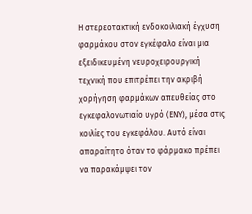Η στερεοτακτική ενδοκοιλιακή έγχυση φαρμάκου στον εγκέφαλο είναι μια εξειδικευμένη νευροχειρουργική τεχνική που επιτρέπει την ακριβή χορήγηση φαρμάκων απευθείας στο εγκεφαλονωτιαίο υγρό (ΕΝΥ), μέσα στις κοιλίες του εγκεφάλου. Αυτό είναι απαραίτητο όταν το φάρμακο πρέπει να παρακάμψει τον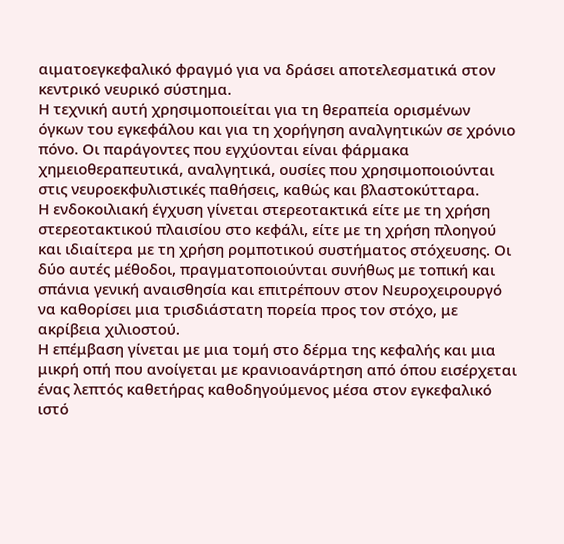αιματοεγκεφαλικό φραγμό για να δράσει αποτελεσματικά στον κεντρικό νευρικό σύστημα.
Η τεχνική αυτή χρησιμοποιείται για τη θεραπεία ορισμένων όγκων του εγκεφάλου και για τη χορήγηση αναλγητικών σε χρόνιο πόνο. Οι παράγοντες που εγχύονται είναι φάρμακα χημειοθεραπευτικά, αναλγητικά, ουσίες που χρησιμοποιούνται στις νευροεκφυλιστικές παθήσεις, καθώς και βλαστοκύτταρα.
Η ενδοκοιλιακή έγχυση γίνεται στερεοτακτικά είτε με τη χρήση στερεοτακτικού πλαισίου στο κεφάλι, είτε με τη χρήση πλοηγού και ιδιαίτερα με τη χρήση ρομποτικού συστήματος στόχευσης. Οι δύο αυτές μέθοδοι, πραγματοποιούνται συνήθως με τοπική και σπάνια γενική αναισθησία και επιτρέπουν στον Νευροχειρουργό να καθορίσει μια τρισδιάστατη πορεία προς τον στόχο, με ακρίβεια χιλιοστού.
Η επέμβαση γίνεται με μια τομή στο δέρμα της κεφαλής και μια μικρή οπή που ανοίγεται με κρανιοανάρτηση από όπου εισέρχεται ένας λεπτός καθετήρας καθοδηγούμενος μέσα στον εγκεφαλικό ιστό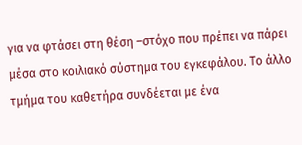για να φτάσει στη θέση –στόχο που πρέπει να πάρει μέσα στο κοιλιακό σύστημα του εγκεφάλου. Το άλλο τμήμα του καθετήρα συνδέεται με ένα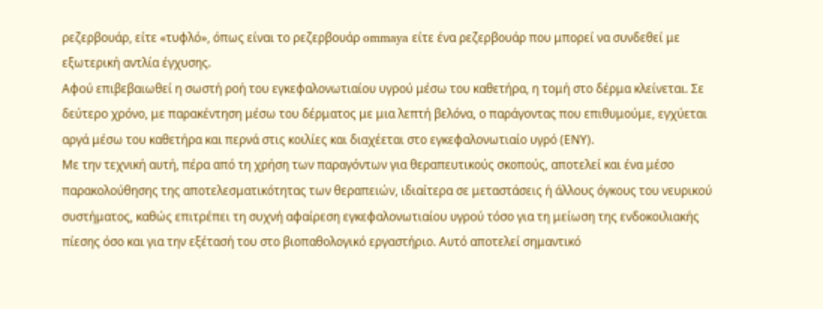ρεζερβουάρ, είτε «τυφλό», όπως είναι το ρεζερβουάρ ommaya είτε ένα ρεζερβουάρ που μπορεί να συνδεθεί με εξωτερική αντλία έγχυσης.
Αφού επιβεβαιωθεί η σωστή ροή του εγκεφαλονωτιαίου υγρού μέσω του καθετήρα, η τομή στο δέρμα κλείνεται. Σε δεύτερο χρόνο, με παρακέντηση μέσω του δέρματος με μια λεπτή βελόνα, ο παράγοντας που επιθυμούμε, εγχύεται αργά μέσω του καθετήρα και περνά στις κοιλίες και διαχέεται στο εγκεφαλονωτιαίο υγρό (ΕΝΥ).
Με την τεχνική αυτή, πέρα από τη χρήση των παραγόντων για θεραπευτικούς σκοπούς, αποτελεί και ένα μέσο παρακολούθησης της αποτελεσματικότητας των θεραπειών, ιδιαίτερα σε μεταστάσεις ή άλλους όγκους του νευρικού συστήματος, καθώς επιτρέπει τη συχνή αφαίρεση εγκεφαλονωτιαίου υγρού τόσο για τη μείωση της ενδοκοιλιακής πίεσης όσο και για την εξέτασή του στο βιοπαθολογικό εργαστήριο. Αυτό αποτελεί σημαντικό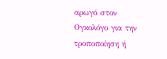αρωγό στον Ογκολόγο για την τροποποίηση ή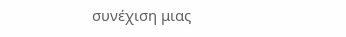συνέχιση μιας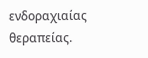ενδοραχιαίας θεραπείας.